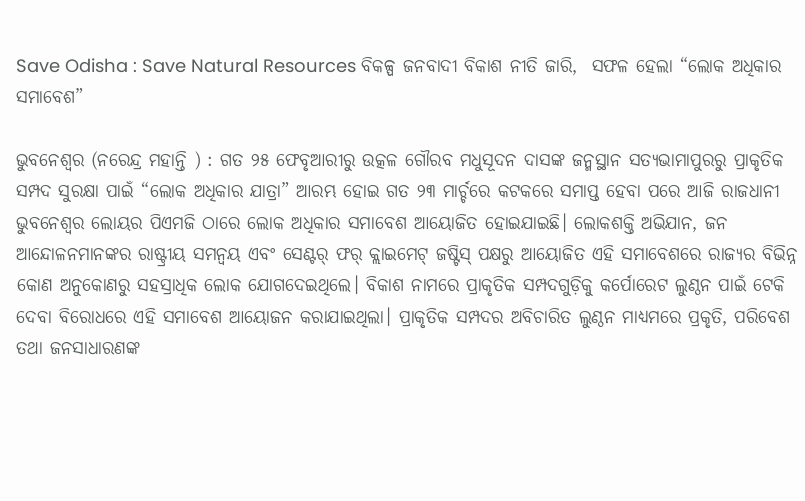Save Odisha : Save Natural Resources ବିକଳ୍ପ ଜନବାଦୀ ବିକାଶ ନୀତି ଜାରି,  ସଫଳ ହେଲା “ଲୋକ ଅଧିକାର ସମାବେଶ”

ଭୁବନେଶ୍ୱର (ନରେନ୍ଦ୍ର ମହାନ୍ତି ) : ଗତ ୨୫ ଫେବୃଆରୀରୁ ଉତ୍କଳ ଗୌରବ ମଧୁସୂଦନ ଦାସଙ୍କ ଜନ୍ମସ୍ଥାନ ସତ୍ୟଭାମାପୁରରୁ ପ୍ରାକୃତିକ ସମ୍ପଦ ସୁରକ୍ଷା ପାଇଁ “ଲୋକ ଅଧିକାର ଯାତ୍ରା” ଆରମ୍ଭ ହୋଇ ଗତ ୨୩ ମାର୍ଚ୍ଚରେ କଟକରେ ସମାପ୍ତ ହେବା ପରେ ଆଜି ରାଜଧାନୀ ଭୁବନେଶ୍ୱର ଲୋୟର ପିଏମଜି ଠାରେ ଲୋକ ଅଧିକାର ସମାବେଶ ଆୟୋଜିତ ହୋଇଯାଇଛି। ଲୋକଶକ୍ତି ଅଭିଯାନ, ଜନ ଆନ୍ଦୋଳନମାନଙ୍କର ରାଷ୍ଟ୍ରୀୟ ସମନ୍ଵୟ ଏବଂ ସେଣ୍ଟର୍ ଫର୍ କ୍ଲାଇମେଟ୍ ଜଷ୍ଟିସ୍ ପକ୍ଷରୁ ଆୟୋଜିତ ଏହି ସମାବେଶରେ ରାଜ୍ୟର ବିଭିନ୍ନ କୋଣ ଅନୁକୋଣରୁ ସହସ୍ରାଧିକ ଲୋକ ଯୋଗଦେଇଥିଲେ। ବିକାଶ ନାମରେ ପ୍ରାକୃତିକ ସମ୍ପଦଗୁଡ଼ିକୁ କର୍ପୋରେଟ ଲୁଣ୍ଠନ ପାଇଁ ଟେକି ଦେବା ବିରୋଧରେ ଏହି ସମାବେଶ ଆୟୋଜନ କରାଯାଇଥିଲା। ପ୍ରାକୃତିକ ସମ୍ପଦର ଅବିଚାରିତ ଲୁଣ୍ଠନ ମାଧ୍ୟମରେ ପ୍ରକୃତି, ପରିବେଶ ତଥା ଜନସାଧାରଣଙ୍କ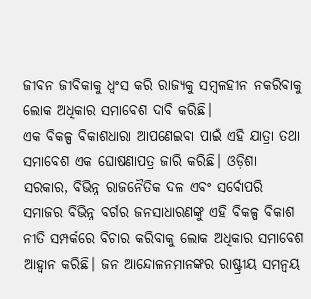ଜୀବନ ଜୀବିକାକୁ ଧ୍ୱଂସ କରି ରାଜ୍ୟକୁ ସମ୍ବଳହୀନ ନକରିବାକୁ ଲୋକ ଅଧିକାର ସମାବେଶ ଦାବି କରିଛି।
ଏକ ବିକଳ୍ପ ବିକାଶଧାରା ଆପଣେଇବା ପାଇଁ ଏହି ଯାତ୍ରା ତଥା ସମାବେଶ ଏକ ଘୋଷଣାପତ୍ର ଜାରି କରିଛି। ଓଡ଼ିଶା ସରକାର, ବିଭିନ୍ନ ରାଜନୈତିକ ଦଳ ଏବଂ ସର୍ବୋପରି ସମାଜର ବିଭିନ୍ନ ବର୍ଗର ଜନସାଧାରଣଙ୍କୁ ଏହି ବିକଳ୍ପ ବିକାଶ ନୀତି ସମ୍ପର୍କରେ ବିଚାର କରିବାକୁ ଲୋକ ଅଧିକାର ସମାବେଶ ଆହ୍ୱାନ କରିଛି। ଜନ ଆନ୍ଦୋଳନମାନଙ୍କର ରାଷ୍ଟ୍ରୀୟ ସମନ୍ୱୟ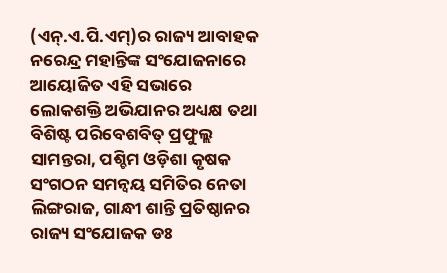(ଏନ୍.ଏ.ପି.ଏମ୍)ର ରାଜ୍ୟ ଆବାହକ ନରେନ୍ଦ୍ର ମହାନ୍ତିଙ୍କ ସଂଯୋଜନାରେ ଆୟୋଜିତ ଏହି ସଭାରେ ଲୋକଶକ୍ତି ଅଭିଯାନର ଅଧ୍ୟକ୍ଷ ତଥା ବିଶିଷ୍ଟ ପରିବେଶବିତ୍ ପ୍ରଫୁଲ୍ଲ ସାମନ୍ତରା, ପଶ୍ଚିମ ଓଡ଼ିଶା କୃଷକ ସଂଗଠନ ସମନ୍ୱୟ ସମିତିର ନେତା ଲିଙ୍ଗରାଜ, ଗାନ୍ଧୀ ଶାନ୍ତି ପ୍ରତିଷ୍ଠାନର ରାଜ୍ୟ ସଂଯୋଜକ ଡଃ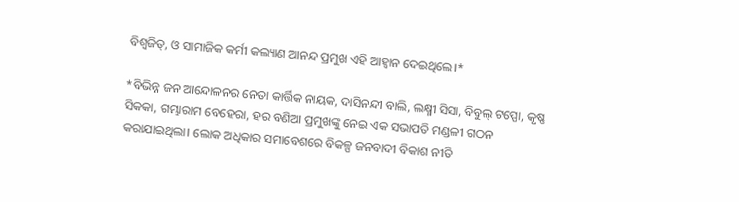ବିଶ୍ୱଜିତ୍, ଓ ସାମାଜିକ କର୍ମୀ କଲ୍ୟାଣ ଆନନ୍ଦ ପ୍ରମୁଖ ଏହି ଆହ୍ୱାନ ଦେଇଥିଲେ।*

*ବିଭିନ୍ନ ଜନ ଆନ୍ଦୋଳନର ନେତା କାର୍ତ୍ତିକ ନାୟକ, ଦାସିନନ୍ଦୀ ବାଲି, ଲକ୍ଷ୍ମୀ ସିସା, ବିବୁଲ୍ ଟପ୍ପୋ, କୃଷ୍ଣ ସିକକା, ଗମ୍ଭାରାମ ବେହେରା, ହର ବଣିଆ ପ୍ରମୁଖଙ୍କୁ ନେଇ ଏକ ସଭାପତି ମଣ୍ଡଳୀ ଗଠନ କରାଯାଇଥିଲା। ଲୋକ ଅଧିକାର ସମାବେଶରେ ବିକଳ୍ପ ଜନବାଦୀ ବିକାଶ ନୀତି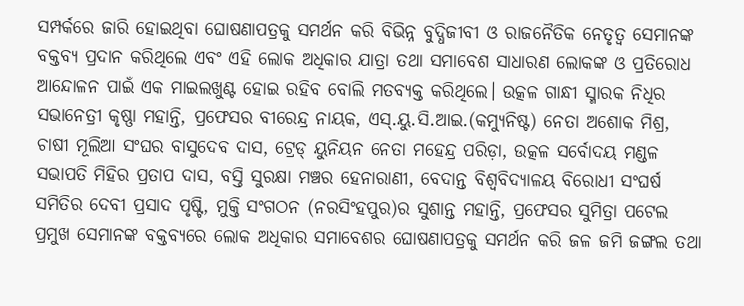ସମ୍ପର୍କରେ ଜାରି ହୋଇଥିବା ଘୋଷଣାପତ୍ରକୁ ସମର୍ଥନ କରି ବିଭିନ୍ନ ବୁଦ୍ଧିଜୀବୀ ଓ ରାଜନୈତିକ ନେତୃତ୍ୱ ସେମାନଙ୍କ ବକ୍ତବ୍ୟ ପ୍ରଦାନ କରିଥିଲେ ଏବଂ ଏହି ଲୋକ ଅଧିକାର ଯାତ୍ରା ତଥା ସମାବେଶ ସାଧାରଣ ଲୋକଙ୍କ ଓ ପ୍ରତିରୋଧ ଆନ୍ଦୋଳନ ପାଇଁ ଏକ ମାଇଲଖୁଣ୍ଟ ହୋଇ ରହିବ ବୋଲି ମତବ୍ୟକ୍ତ କରିଥିଲେ। ଉତ୍କଳ ଗାନ୍ଧୀ ସ୍ମାରକ ନିଧିର ସଭାନେତ୍ରୀ କୃଷ୍ଣା ମହାନ୍ତି, ପ୍ରଫେସର ବୀରେନ୍ଦ୍ର ନାୟକ, ଏସ୍.ୟୁ.ସି.ଆଇ.(କମ୍ୟୁନିଷ୍ଟ) ନେତା ଅଶୋକ ମିଶ୍ର, ଚାଷୀ ମୂଲିଆ ସଂଘର ବାସୁଦେବ ଦାସ, ଟ୍ରେଡ୍ ୟୁନିୟନ ନେତା ମହେନ୍ଦ୍ର ପରିଡ଼ା, ଉତ୍କଳ ସର୍ବୋଦୟ ମଣ୍ଡଳ ସଭାପତି ମିହିର ପ୍ରତାପ ଦାସ, ବସ୍ତି ସୁରକ୍ଷା ମଞ୍ଚର ହେନାରାଣୀ, ବେଦାନ୍ତ ବିଶ୍ୱବିଦ୍ୟାଳୟ ବିରୋଧୀ ସଂଘର୍ଷ ସମିତିର ଦେବୀ ପ୍ରସାଦ ପୃଷ୍ଟି, ମୁକ୍ତି ସଂଗଠନ (ନରସିଂହପୁର)ର ସୁଶାନ୍ତ ମହାନ୍ତି, ପ୍ରଫେସର ସୁମିତ୍ରା ପଟେଲ ପ୍ରମୁଖ ସେମାନଙ୍କ ବକ୍ତବ୍ୟରେ ଲୋକ ଅଧିକାର ସମାବେଶର ଘୋଷଣାପତ୍ରକୁ ସମର୍ଥନ କରି ଜଳ ଜମି ଜଙ୍ଗଲ ତଥା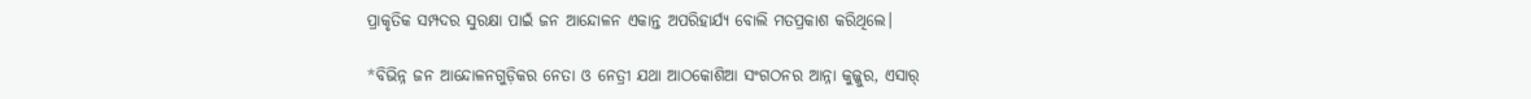ପ୍ରାକୃତିକ ସମ୍ପଦର ସୁରକ୍ଷା ପାଇଁ ଜନ ଆନ୍ଦୋଳନ ଏକାନ୍ତ ଅପରିହାର୍ଯ୍ୟ ବୋଲି ମତପ୍ରକାଶ କରିଥିଲେ।

*ବିଭିନ୍ନ ଜନ ଆନ୍ଦୋଳନଗୁଡ଼ିକର ନେତା ଓ ନେତ୍ରୀ ଯଥା ଆଠକୋଶିଆ ସଂଗଠନର ଆନ୍ନା କୁଜ୍ଜୁର, ଏସାର୍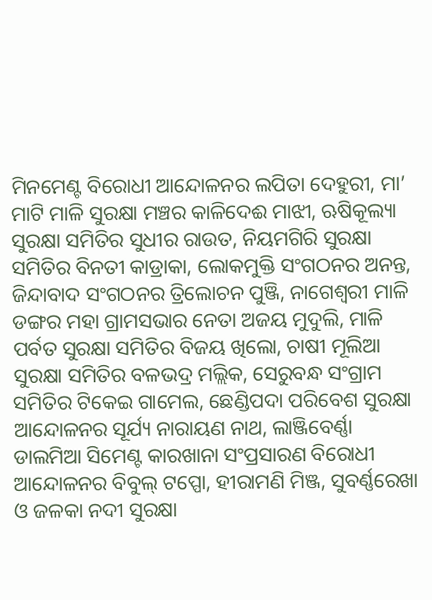ମିନମେଣ୍ଟ ବିରୋଧୀ ଆନ୍ଦୋଳନର ଲପିତା ଦେହୁରୀ, ମା’ ମାଟି ମାଳି ସୁରକ୍ଷା ମଞ୍ଚର କାଳିଦେଈ ମାଝୀ, ଋଷିକୂଲ୍ୟା ସୁରକ୍ଷା ସମିତିର ସୁଧୀର ରାଉତ, ନିୟମଗିରି ସୁରକ୍ଷା ସମିତିର ବିନତୀ କାଡ୍ରାକା, ଲୋକମୁକ୍ତି ସଂଗଠନର ଅନନ୍ତ, ଜିନ୍ଦାବାଦ ସଂଗଠନର ତ୍ରିଲୋଚନ ପୁଞ୍ଜି, ନାଗେଶ୍ୱରୀ ମାଳି ଡଙ୍ଗର ମହା ଗ୍ରାମସଭାର ନେତା ଅଜୟ ମୁଦୁଲି, ମାଳି ପର୍ବତ ସୁରକ୍ଷା ସମିତିର ବିଜୟ ଖିଲୋ, ଚାଷୀ ମୂଲିଆ ସୁରକ୍ଷା ସମିତିର ବଳଭଦ୍ର ମଲ୍ଲିକ, ସେରୁବନ୍ଧ ସଂଗ୍ରାମ ସମିତିର ଟିକେଇ ଗାମେଲ, ଛେଣ୍ଡିପଦା ପରିବେଶ ସୁରକ୍ଷା ଆନ୍ଦୋଳନର ସୂର୍ଯ୍ୟ ନାରାୟଣ ନାଥ, ଲାଞ୍ଜିବେର୍ଣ୍ଣା ଡାଲମିଆ ସିମେଣ୍ଟ କାରଖାନା ସଂପ୍ରସାରଣ ବିରୋଧୀ ଆନ୍ଦୋଳନର ବିବୁଲ୍ ଟପ୍ପୋ, ହୀରାମଣି ମିଞ୍ଜ, ସୁବର୍ଣ୍ଣରେଖା ଓ ଜଳକା ନଦୀ ସୁରକ୍ଷା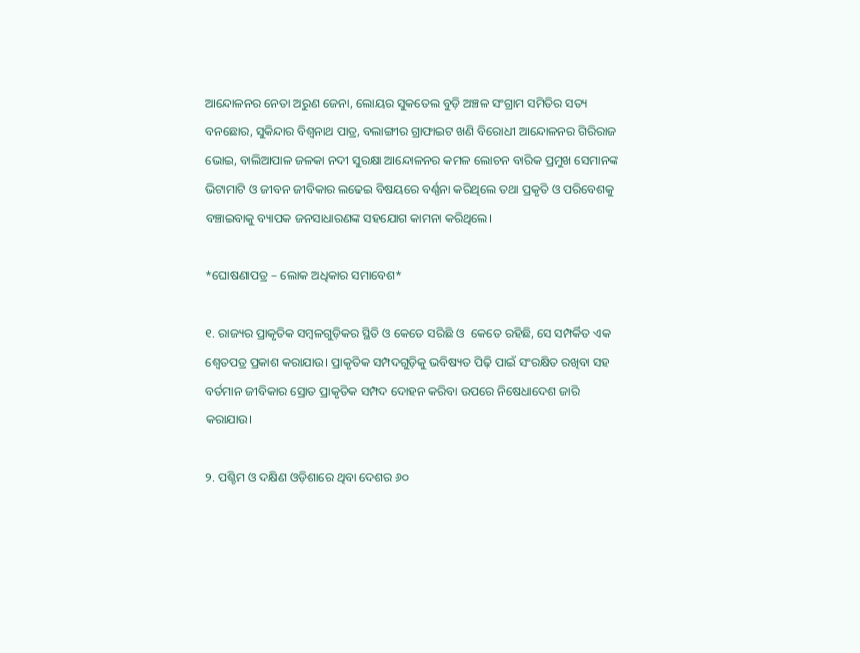ଆନ୍ଦୋଳନର ନେତା ଅରୁଣ ଜେନା, ଲୋୟର ସୁକତେଲ ବୁଡ଼ି ଅଞ୍ଚଳ ସଂଗ୍ରାମ ସମିତିର ସତ୍ୟ ବନଛୋର, ସୁକିନ୍ଦାର ବିଶ୍ୱନାଥ ପାତ୍ର, ବଲାଙ୍ଗୀର ଗ୍ରାଫାଇଟ ଖଣି ବିରୋଧୀ ଆନ୍ଦୋଳନର ଗିରିରାଜ ଭୋଇ, ବାଲିଆପାଳ ଜଳକା ନଦୀ ସୁରକ୍ଷା ଆନ୍ଦୋଳନର କମଳ ଲୋଚନ ବାରିକ ପ୍ରମୁଖ ସେମାନଙ୍କ ଭିଟାମାଟି ଓ ଜୀବନ ଜୀବିକାର ଲଢେଇ ବିଷୟରେ ବର୍ଣ୍ଣନା କରିଥିଲେ ତଥା ପ୍ରକୃତି ଓ ପରିବେଶକୁ ବଞ୍ଚାଇବାକୁ ବ୍ୟାପକ ଜନସାଧାରଣଙ୍କ ସହଯୋଗ କାମନା କରିଥିଲେ।

*ଘୋଷଣାପତ୍ର – ଲୋକ ଅଧିକାର ସମାବେଶ*

୧. ରାଜ୍ୟର ପ୍ରାକୃତିକ ସମ୍ବଳଗୁଡ଼ିକର ସ୍ଥିତି ଓ କେତେ ସରିଛି ଓ  କେତେ ରହିଛି, ସେ ସମ୍ପର୍କିତ ଏକ ଶ୍ୱେତପତ୍ର ପ୍ରକାଶ କରାଯାଉ। ପ୍ରାକୃତିକ ସମ୍ପଦଗୁଡ଼ିକୁ ଭବିଷ୍ୟତ ପିଢ଼ି ପାଇଁ ସଂରକ୍ଷିତ ରଖିବା ସହ ବର୍ତମାନ ଜୀବିକାର ସ୍ରୋତ ପ୍ରାକୃତିକ ସମ୍ପଦ ଦୋହନ କରିବା ଉପରେ ନିଷେଧାଦେଶ ଜାରି କରାଯାଉ।

୨. ପଶ୍ଚିମ ଓ ଦକ୍ଷିଣ ଓଡ଼ିଶାରେ ଥିବା ଦେଶର ୬୦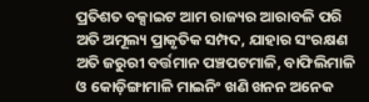ପ୍ରତିଶତ ବକ୍ସାଇଟ ଆମ ରାଜ୍ୟର ଆରାବଳି ପରି ଅତି ଅମୂଲ୍ୟ ପ୍ରାକୃତିକ ସମ୍ପଦ, ଯାହାର ସଂରକ୍ଷଣ ଅତି ଜରୁରୀ ବର୍ତ୍ତମାନ ପଞ୍ଚପଟମାଳି, ବାଫିଲିମାଳି ଓ କୋଡ଼ିଙ୍ଗାମାଳି ମାଇନିଂ ଖଣି ଖନନ ଅନେକ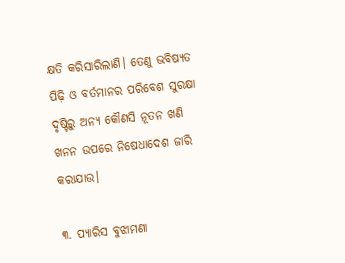କ୍ଷତି କରିସାରିଲାଣି। ତେଣୁ ଭବିଷ୍ୟତ ପିଢ଼ି ଓ ବର୍ତମାନର ପରିବେଶ ସୁରକ୍ଷା ଦୃଷ୍ଟିରୁ ଅନ୍ୟ କୌଣସି ନୂତନ ଖଣି ଖନନ ଉପରେ ନିଷେଧାଦେଶ ଜାରି କରାଯାଉ।

୩. ପ୍ୟାରିସ ବୁଝାମଣା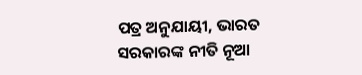ପତ୍ର ଅନୁଯାୟୀ, ଭାରତ ସରକାରଙ୍କ ନୀତି ନୂଆ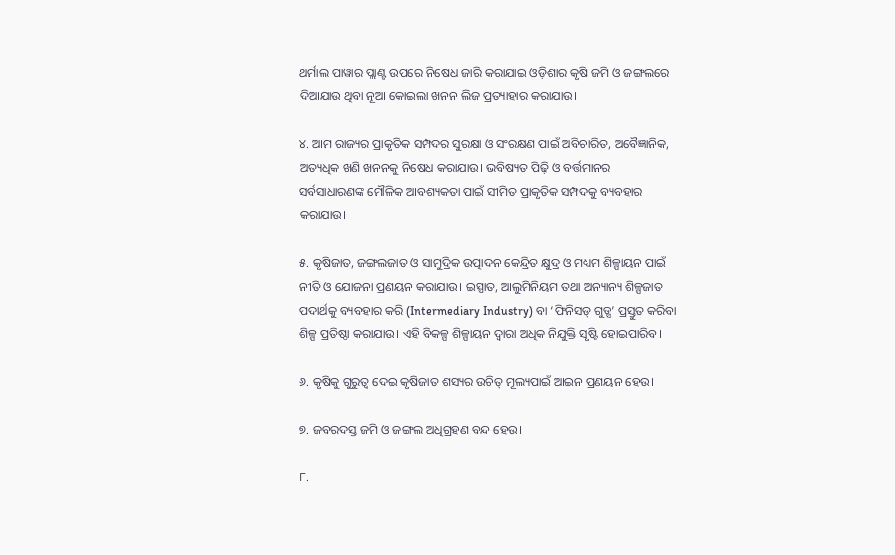ଥର୍ମାଲ ପାୱାର ପ୍ଲାଣ୍ଟ ଉପରେ ନିଷେଧ ଜାରି କରାଯାଇ ଓଡ଼ିଶାର କୃଷି ଜମି ଓ ଜଙ୍ଗଲରେ ଦିଆଯାଉ ଥିବା ନୂଆ କୋଇଲା ଖନନ ଲିଜ ପ୍ରତ୍ୟାହାର କରାଯାଉ।

୪. ଆମ ରାଜ୍ୟର ପ୍ରାକୃତିକ ସମ୍ପଦର ସୁରକ୍ଷା ଓ ସଂରକ୍ଷଣ ପାଇଁ ଅବିଚାରିତ, ଅବୈଜ୍ଞାନିକ, ଅତ୍ୟଧିକ ଖଣି ଖନନକୁ ନିଷେଧ କରାଯାଉ। ଭବିଷ୍ୟତ ପିଢ଼ି ଓ ବର୍ତ୍ତମାନର ସର୍ବସାଧାରଣଙ୍କ ମୌଳିକ ଆବଶ୍ୟକତା ପାଇଁ ସୀମିତ ପ୍ରାକୃତିକ ସମ୍ପଦକୁ ବ୍ୟବହାର କରାଯାଉ।

୫. କୃଷିଜାତ, ଜଙ୍ଗଲଜାତ ଓ ସାମୁଦ୍ରିକ ଉତ୍ପାଦନ କେନ୍ଦ୍ରିତ କ୍ଷୁଦ୍ର ଓ ମଧ୍ୟମ ଶିଳ୍ପାୟନ ପାଇଁ ନୀତି ଓ ଯୋଜନା ପ୍ରଣୟନ କରାଯାଉ। ଇସ୍ପାତ, ଆଲୁମିନିୟମ ତଥା ଅନ୍ୟାନ୍ୟ ଶିଳ୍ପଜାତ ପଦାର୍ଥକୁ ବ୍ୟବହାର କରି (Intermediary Industry) ବା ‘ଫିନିସଡ୍ ଗୁଡ୍ସ’ ପ୍ରସ୍ତୁତ କରିବା ଶିଳ୍ପ ପ୍ରତିଷ୍ଠା କରାଯାଉ। ଏହି ବିକଳ୍ପ ଶିଳ୍ପାୟନ ଦ୍ୱାରା ଅଧିକ ନିଯୁକ୍ତି ସୃଷ୍ଟି ହୋଇପାରିବ।

୬. କୃଷିକୁ ଗୁରୁତ୍ୱ ଦେଇ କୃଷିଜାତ ଶସ୍ୟର ଉଚିତ୍ ମୂଲ୍ୟପାଇଁ ଆଇନ ପ୍ରଣୟନ ହେଉ।

୭. ଜବରଦସ୍ତ ଜମି ଓ ଜଙ୍ଗଲ ଅଧିଗ୍ରହଣ ବନ୍ଦ ହେଉ।

୮.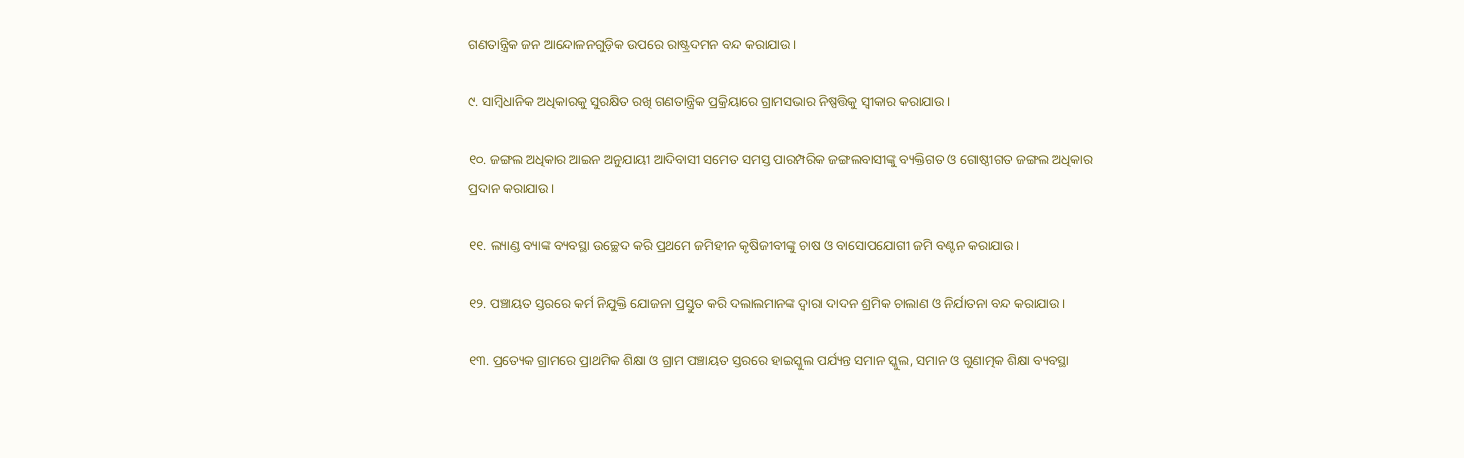ଗଣତାନ୍ତ୍ରିକ ଜନ ଆନ୍ଦୋଳନଗୁଡ଼ିକ ଉପରେ ରାଷ୍ଟ୍ରଦମନ ବନ୍ଦ କରାଯାଉ।

୯. ସାମ୍ବିଧାନିକ ଅଧିକାରକୁ ସୁରକ୍ଷିତ ରଖି ଗଣତାନ୍ତ୍ରିକ ପ୍ରକ୍ରିୟାରେ ଗ୍ରାମସଭାର ନିଷ୍ପତ୍ତିକୁ ସ୍ୱୀକାର କରାଯାଉ।

୧୦. ଜଙ୍ଗଲ ଅଧିକାର ଆଇନ ଅନୁଯାୟୀ ଆଦିବାସୀ ସମେତ ସମସ୍ତ ପାରମ୍ପରିକ ଜଙ୍ଗଲବାସୀଙ୍କୁ ବ୍ୟକ୍ତିଗତ ଓ ଗୋଷ୍ଠୀଗତ ଜଙ୍ଗଲ ଅଧିକାର ପ୍ରଦାନ କରାଯାଉ।

୧୧. ଲ୍ୟାଣ୍ଡ ବ୍ୟାଙ୍କ ବ୍ୟବସ୍ଥା ଉଚ୍ଛେଦ କରି ପ୍ରଥମେ ଜମିହୀନ କୃଷିଜୀବୀଙ୍କୁ ଚାଷ ଓ ବାସୋପଯୋଗୀ ଜମି ବଣ୍ଟନ କରାଯାଉ।

୧୨. ପଞ୍ଚାୟତ ସ୍ତରରେ କର୍ମ ନିଯୁକ୍ତି ଯୋଜନା ପ୍ରସ୍ତୁତ କରି ଦଲାଲମାନଙ୍କ ଦ୍ୱାରା ଦାଦନ ଶ୍ରମିକ ଚାଲାଣ ଓ ନିର୍ଯାତନା ବନ୍ଦ କରାଯାଉ।

୧୩. ପ୍ରତ୍ୟେକ ଗ୍ରାମରେ ପ୍ରାଥମିକ ଶିକ୍ଷା ଓ ଗ୍ରାମ ପଞ୍ଚାୟତ ସ୍ତରରେ ହାଇସ୍କୁଲ ପର୍ଯ୍ୟନ୍ତ ସମାନ ସ୍କୁଲ, ସମାନ ଓ ଗୁଣାତ୍ମକ ଶିକ୍ଷା ବ୍ୟବସ୍ଥା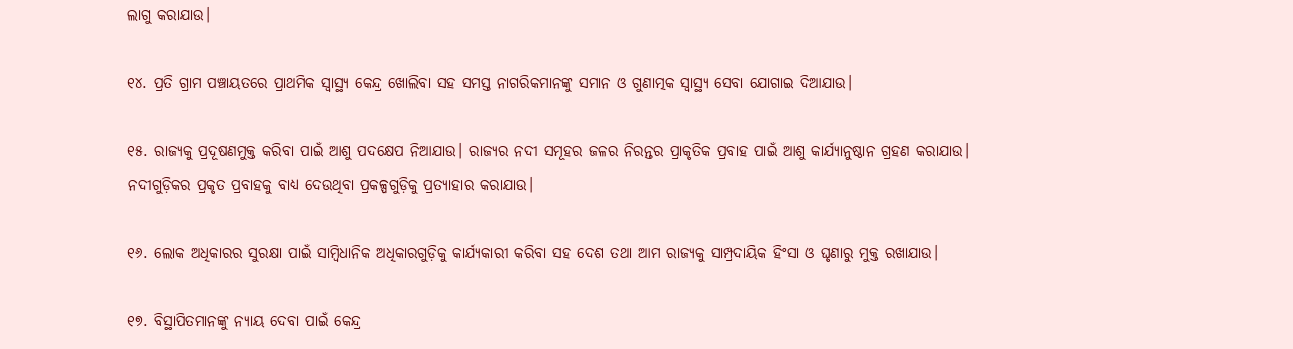ଲାଗୁ କରାଯାଉ।

୧୪. ପ୍ରତି ଗ୍ରାମ ପଞ୍ଚାୟତରେ ପ୍ରାଥମିକ ସ୍ୱାସ୍ଥ୍ୟ କେନ୍ଦ୍ର ଖୋଲିବା ସହ ସମସ୍ତ ନାଗରିକମାନଙ୍କୁ ସମାନ ଓ ଗୁଣାତ୍ମକ ସ୍ୱାସ୍ଥ୍ୟ ସେବା ଯୋଗାଇ ଦିଆଯାଉ।

୧୫. ରାଜ୍ୟକୁ ପ୍ରଦୂଷଣମୁକ୍ତ କରିବା ପାଇଁ ଆଶୁ ପଦକ୍ଷେପ ନିଆଯାଉ। ରାଜ୍ୟର ନଦୀ ସମୂହର ଜଳର ନିରନ୍ତର ପ୍ରାକୃତିକ ପ୍ରବାହ ପାଇଁ ଆଶୁ କାର୍ଯ୍ୟାନୁଷ୍ଠାନ ଗ୍ରହଣ କରାଯାଉ। ନଦୀଗୁଡ଼ିକର ପ୍ରକୃତ ପ୍ରବାହକୁ ବାଧ୍ୟ ଦେଉଥିବା ପ୍ରକଳ୍ପଗୁଡ଼ିକୁ ପ୍ରତ୍ୟାହାର କରାଯାଉ।

୧୬. ଲୋକ ଅଧିକାରର ସୁରକ୍ଷା ପାଇଁ ସାମ୍ବିଧାନିକ ଅଧିକାରଗୁଡ଼ିକୁ କାର୍ଯ୍ୟକାରୀ କରିବା ସହ ଦେଶ ତଥା ଆମ ରାଜ୍ୟକୁ ସାମ୍ପ୍ରଦାୟିକ ହିଂସା ଓ ଘୃଣାରୁ ମୁକ୍ତ ରଖାଯାଉ।

୧୭. ବିସ୍ଥାପିତମାନଙ୍କୁ ନ୍ୟାୟ ଦେବା ପାଇଁ କେନ୍ଦ୍ର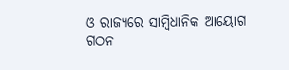ଓ ରାଜ୍ୟରେ ସାମ୍ବିଧାନିକ ଆୟୋଗ ଗଠନ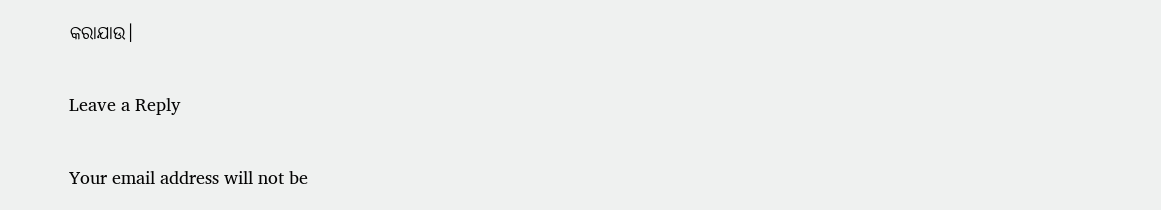କରାଯାଉ।

Leave a Reply

Your email address will not be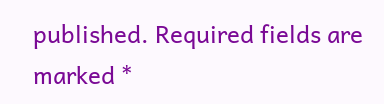published. Required fields are marked *